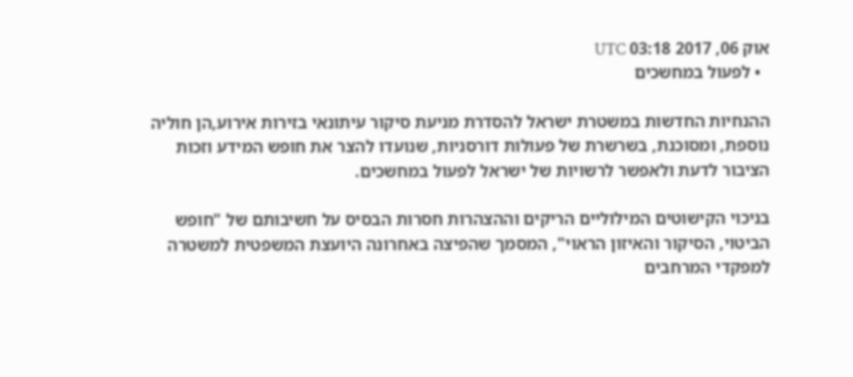אוק 06, 2017 03:18 UTC
  • לפעול במחשכים

ההנחיות החדשות במשטרת ישראל להסדרת מניעת סיקור עיתונאי בזירות אירוע,הן חוליה נוספת, ומסוכנת, בשרשרת של פעולות דורסניות, שנועדו להצר את חופש המידע וזכות הציבור לדעת ולאפשר לרשויות של ישראל לפעול במחשכים.

בניכוי הקישוטים המילוליים הריקים וההצהרות חסרות הבסיס על חשיבותם של "חופש הביטוי, הסיקור והאיזון הראוי", המסמך שהפיצה באחרונה היועצת המשפטית למשטרה למפקדי המרחבים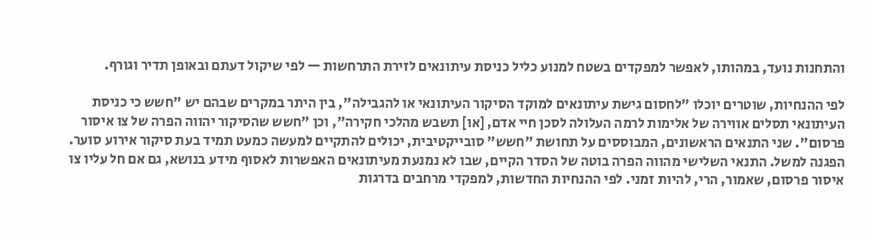והתחנות נועד, במהותו, לאפשר למפקדים בשטח למנוע כליל כניסת עיתונאים לזירת התרחשות — לפי שיקול דעתם ובאופן תדיר וגורף.

לפי ההנחיות, שוטרים יוכלו "לחסום גישת עיתונאים למוקד הסיקור העיתונאי או להגבילה", בין היתר במקרים שבהם יש "חשש כי כניסת העיתונאי תסלים אווירה של אלימות לרמה העלולה לסכן חיי אדם, [או] תשבש מהלכי חקירה", וכן "חשש שהסיקור יהווה הפרה של צו איסור פרסום". שני התנאים הראשונים, המבוססים על תחושת "חשש" סובייקטיבית, יכולים להתקיים למעשה כמעט תמיד בעת סיקור אירוע סוער. הפגנה למשל. התנאי השלישי מהווה הפרה בוטה של הסדר הקיים, שבו לא נמנעת מעיתונאים האפשרות לאסוף מידע בנושא, גם אם חל עליו צו איסור פרסום, שאמור, הרי, להיות זמני. לפי ההנחיות החדשות, למפקדי מרחבים בדרגות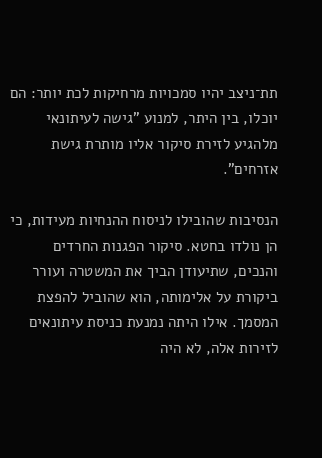תת־ניצב יהיו סמכויות מרחיקות לכת יותר: הם יוכלו, בין היתר, למנוע "גישה לעיתונאי מלהגיע לזירת סיקור אליו מותרת גישת אזרחים".

הנסיבות שהובילו לניסוח ההנחיות מעידות, כי הן נולדו בחטא. סיקור הפגנות החרדים והנכים, שתיעודן הביך את המשטרה ועורר ביקורת על אלימותה, הוא שהוביל להפצת המסמך. אילו היתה נמנעת כניסת עיתונאים לזירות אלה, לא היה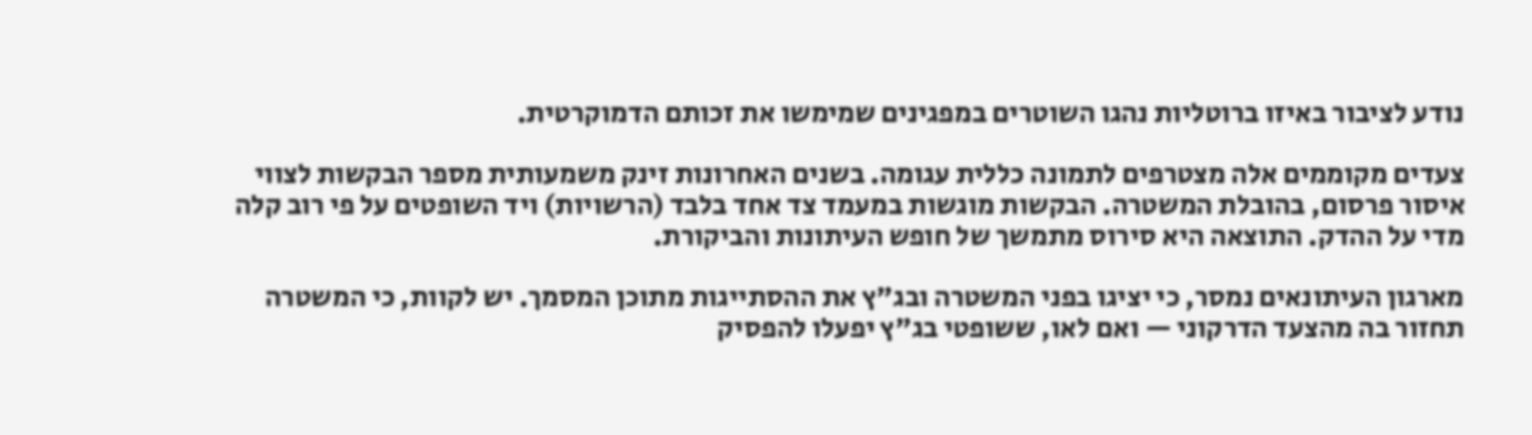נודע לציבור באיזו ברוטליות נהגו השוטרים במפגינים שמימשו את זכותם הדמוקרטית.

צעדים מקוממים אלה מצטרפים לתמונה כללית עגומה. בשנים האחרונות זינק משמעותית מספר הבקשות לצווי איסור פרסום, בהובלת המשטרה. הבקשות מוגשות במעמד צד אחד בלבד (הרשויות) ויד השופטים על פי רוב קלה מדי על ההדק. התוצאה היא סירוס מתמשך של חופש העיתונות והביקורת.

מארגון העיתונאים נמסר, כי יציגו בפני המשטרה ובג"ץ את ההסתייגות מתוכן המסמך. יש לקוות, כי המשטרה תחזור בה מהצעד הדרקוני — ואם לאו, ששופטי בג"ץ יפעלו להפסיק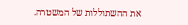את ההשתוללות של המשטרה.